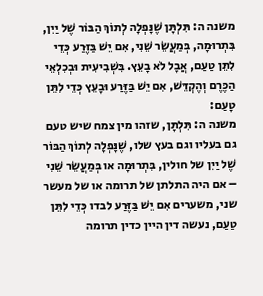משנה ה: תִּלְתָּן שֶׁנָּפְלָה לְתוֹךְ הַבּוֹר שֶׁל יַיִן, בִּתְרוּמָה, בְּמַעֲשֵׂר שֵׁנִי, אִם יֵשׁ בַּזֶּרַע כְּדֵי לִתֵּן טַעַם, אֲבָל לֹא בָעֵץ. בִּשְׁבִיעִית וּבְכִלְאֵי הַכֶּרֶם וְהֶקְדֵּשׁ, אִם יֵשׁ בַּזֶּרַע וּבָעֵץ כְּדֵי לִתֵּן טָעַם:
משנה ה: תִּלְתָּן, שזהו מין צמח שיש טעם גם בעליו וגם בעץ שלו, שֶׁנָּפְלָה לְתוֹךְ הַבּוֹר שֶׁל יַיִן של חולין, בִּתְרוּמָה או בְּמַעֲשֵׂר שֵׁנִי – אם היה התלתן של תרומה או של מעשר שני, משערים אִם יֵשׁ בַּזֶּרַע לבדו כְּדֵי לִתֵּן טַעַם, נעשה דין היין כדין תרומה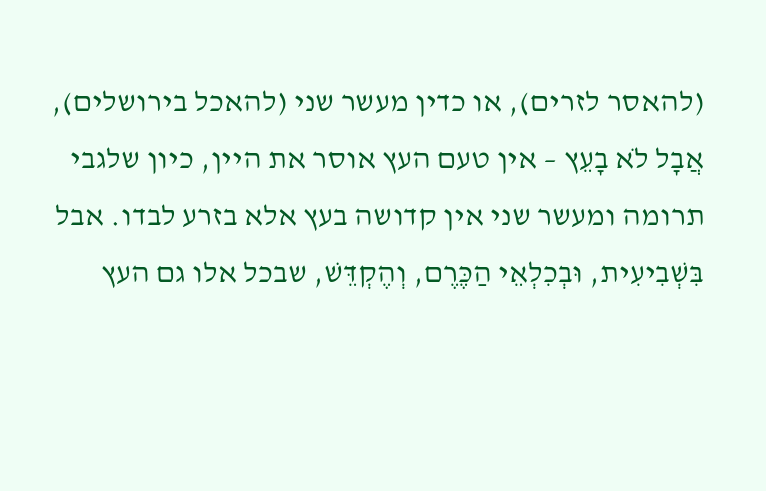(להאסר לזרים), או כדין מעשר שני (להאכל בירושלים), אֲבָל לֹא בָעֵץ – אין טעם העץ אוסר את היין, כיון שלגבי תרומה ומעשר שני אין קדושה בעץ אלא בזרע לבדו. אבל בִּשְׁבִיעִית, וּבְכִלְאֵי הַכֶּרֶם, וְהֶקְדֵּשׁ, שבכל אלו גם העץ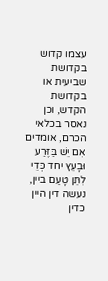עצמו קדוש בקדושת שביעית או בקדושת הקדש, וכן נאסר בכלאי הכרם, אומדים אִם יֵשׁ בַּזֶּרַע וּבָעֵץ יחד כְּדֵי לִתֵּן טָעַם ביין, נעשה דין היין כדין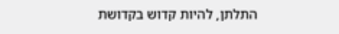התלתן, להיות קדוש בקדושת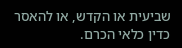שביעית או הקדש, או להאסר כדין כלאי הכרם.